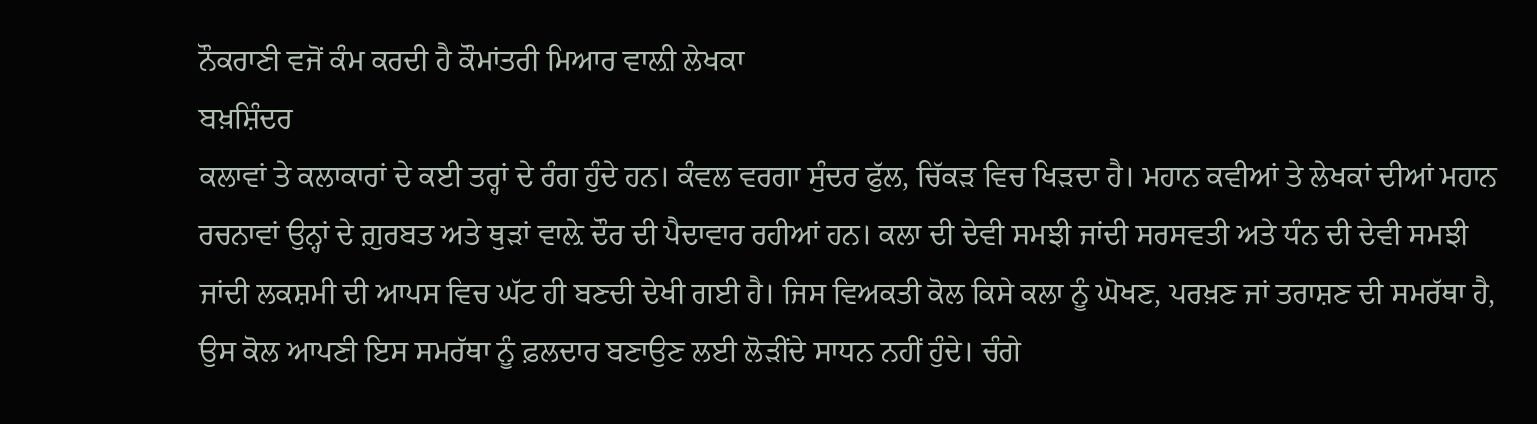ਨੌਕਰਾਣੀ ਵਜੋਂ ਕੰਮ ਕਰਦੀ ਹੈ ਕੌਮਾਂਤਰੀ ਮਿਆਰ ਵਾਲ਼ੀ ਲੇਖਕਾ
ਬਖ਼ਸ਼ਿੰਦਰ
ਕਲਾਵਾਂ ਤੇ ਕਲਾਕਾਰਾਂ ਦੇ ਕਈ ਤਰ੍ਹਾਂ ਦੇ ਰੰਗ ਹੁੰਦੇ ਹਨ। ਕੰਵਲ ਵਰਗਾ ਸੁੰਦਰ ਫੁੱਲ, ਚਿੱਕੜ ਵਿਚ ਖਿੜਦਾ ਹੈ। ਮਹਾਨ ਕਵੀਆਂ ਤੇ ਲੇਖਕਾਂ ਦੀਆਂ ਮਹਾਨ ਰਚਨਾਵਾਂ ਉਨ੍ਹਾਂ ਦੇ ਗ਼ੁਰਬਤ ਅਤੇ ਥੁੜਾਂ ਵਾਲ਼ੇ ਦੌਰ ਦੀ ਪੈਦਾਵਾਰ ਰਹੀਆਂ ਹਨ। ਕਲਾ ਦੀ ਦੇਵੀ ਸਮਝੀ ਜਾਂਦੀ ਸਰਸਵਤੀ ਅਤੇ ਧੰਨ ਦੀ ਦੇਵੀ ਸਮਝੀ ਜਾਂਦੀ ਲਕਸ਼ਮੀ ਦੀ ਆਪਸ ਵਿਚ ਘੱਟ ਹੀ ਬਣਦੀ ਦੇਖੀ ਗਈ ਹੈ। ਜਿਸ ਵਿਅਕਤੀ ਕੋਲ ਕਿਸੇ ਕਲਾ ਨੂੰ ਘੋਖਣ, ਪਰਖ਼ਣ ਜਾਂ ਤਰਾਸ਼ਣ ਦੀ ਸਮਰੱਥਾ ਹੈ, ਉਸ ਕੋਲ ਆਪਣੀ ਇਸ ਸਮਰੱਥਾ ਨੂੰ ਫ਼ਲਦਾਰ ਬਣਾਉਣ ਲਈ ਲੋੜੀਂਦੇ ਸਾਧਨ ਨਹੀਂ ਹੁੰਦੇ। ਚੰਗੇ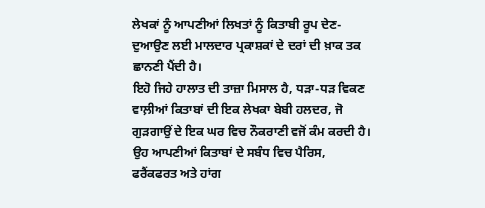ਲੇਖਕਾਂ ਨੂੰ ਆਪਣੀਆਂ ਲਿਖਤਾਂ ਨੂੰ ਕਿਤਾਬੀ ਰੂਪ ਦੇਣ-ਦੁਆਉਣ ਲਈ ਮਾਲਦਾਰ ਪ੍ਰਕਾਸ਼ਕਾਂ ਦੇ ਦਰਾਂ ਦੀ ਖ਼ਾਕ ਤਕ ਛਾਨਣੀ ਪੈਂਦੀ ਹੈ।
ਇਹੋ ਜਿਹੇ ਹਾਲਾਤ ਦੀ ਤਾਜ਼ਾ ਮਿਸਾਲ ਹੈ, ਧੜਾ-ਧੜ ਵਿਕਣ ਵਾਲ਼ੀਆਂ ਕਿਤਾਬਾਂ ਦੀ ਇਕ ਲੇਖਕਾ ਬੇਬੀ ਹਲਦਰ, ਜੋ ਗੁੜਗਾਉਂ ਦੇ ਇਕ ਘਰ ਵਿਚ ਨੌਕਰਾਣੀ ਵਜੋਂ ਕੰਮ ਕਰਦੀ ਹੈ। ਉਹ ਆਪਣੀਆਂ ਕਿਤਾਬਾਂ ਦੇ ਸਬੰਧ ਵਿਚ ਪੈਰਿਸ, ਫਰੈਂਕਫਰਤ ਅਤੇ ਹਾਂਗ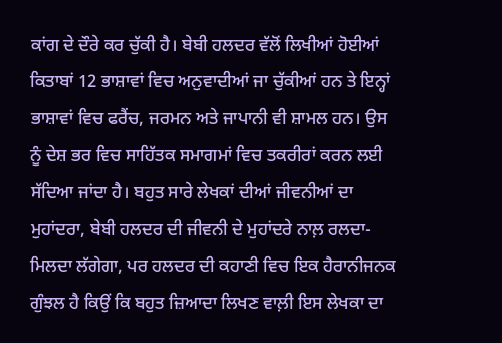ਕਾਂਗ ਦੇ ਦੌਰੇ ਕਰ ਚੁੱਕੀ ਹੈ। ਬੇਬੀ ਹਲਦਰ ਵੱਲੋਂ ਲਿਖੀਆਂ ਹੋਈਆਂ ਕਿਤਾਬਾਂ 12 ਭਾਸ਼ਾਵਾਂ ਵਿਚ ਅਨੁਵਾਦੀਆਂ ਜਾ ਚੁੱਕੀਆਂ ਹਨ ਤੇ ਇਨ੍ਹਾਂ ਭਾਸ਼ਾਵਾਂ ਵਿਚ ਫਰੈਂਚ, ਜਰਮਨ ਅਤੇ ਜਾਪਾਨੀ ਵੀ ਸ਼ਾਮਲ ਹਨ। ਉਸ ਨੂੰ ਦੇਸ਼ ਭਰ ਵਿਚ ਸਾਹਿੱਤਕ ਸਮਾਗਮਾਂ ਵਿਚ ਤਕਰੀਰਾਂ ਕਰਨ ਲਈ ਸੱਦਿਆ ਜਾਂਦਾ ਹੈ। ਬਹੁਤ ਸਾਰੇ ਲੇਖਕਾਂ ਦੀਆਂ ਜੀਵਨੀਆਂ ਦਾ ਮੁਹਾਂਦਰਾ, ਬੇਬੀ ਹਲਦਰ ਦੀ ਜੀਵਨੀ ਦੇ ਮੁਹਾਂਦਰੇ ਨਾਲ਼ ਰਲਦਾ-ਮਿਲਦਾ ਲੱਗੇਗਾ, ਪਰ ਹਲਦਰ ਦੀ ਕਹਾਣੀ ਵਿਚ ਇਕ ਹੈਰਾਨੀਜਨਕ ਗੁੰਝਲ ਹੈ ਕਿਉਂ ਕਿ ਬਹੁਤ ਜ਼ਿਆਦਾ ਲਿਖਣ ਵਾਲ਼ੀ ਇਸ ਲੇਖਕਾ ਦਾ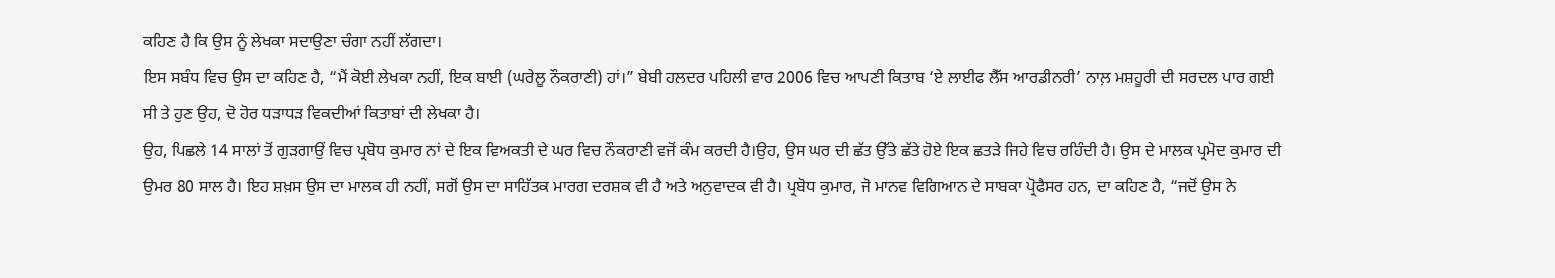ਕਹਿਣ ਹੈ ਕਿ ਉਸ ਨੂੰ ਲੇਖਕਾ ਸਦਾਉਣਾ ਚੰਗਾ ਨਹੀਂ ਲੱਗਦਾ।
ਇਸ ਸਬੰਧ ਵਿਚ ਉਸ ਦਾ ਕਹਿਣ ਹੈ, “ਮੈਂ ਕੋਈ ਲੇਖਕਾ ਨਹੀਂ, ਇਕ ਬਾਈ (ਘਰੇਲੂ ਨੌਕਰਾਣੀ) ਹਾਂ।” ਬੇਬੀ ਹਲਦਰ ਪਹਿਲੀ ਵਾਰ 2006 ਵਿਚ ਆਪਣੀ ਕਿਤਾਬ ‘ਏ ਲਾਈਫ ਲੈੱਸ ਆਰਡੀਨਰੀ’ ਨਾਲ਼ ਮਸ਼ਹੂਰੀ ਦੀ ਸਰਦਲ ਪਾਰ ਗਈ ਸੀ ਤੇ ਹੁਣ ਉਹ, ਦੋ ਹੋਰ ਧੜਾਧੜ ਵਿਕਦੀਆਂ ਕਿਤਾਬਾਂ ਦੀ ਲੇਖਕਾ ਹੈ।
ਉਹ, ਪਿਛਲੇ 14 ਸਾਲਾਂ ਤੋਂ ਗੁੜਗਾਉਂ ਵਿਚ ਪ੍ਰਬੋਧ ਕੁਮਾਰ ਨਾਂ ਦੇ ਇਕ ਵਿਅਕਤੀ ਦੇ ਘਰ ਵਿਚ ਨੌਕਰਾਣੀ ਵਜੋਂ ਕੰਮ ਕਰਦੀ ਹੈ।ਉਹ, ਉਸ ਘਰ ਦੀ ਛੱਤ ਉੱਤੇ ਛੱਤੇ ਹੋਏ ਇਕ ਛਤੜੇ ਜਿਹੇ ਵਿਚ ਰਹਿੰਦੀ ਹੈ। ਉਸ ਦੇ ਮਾਲਕ ਪ੍ਰਮੋਦ ਕੁਮਾਰ ਦੀ ਉਮਰ 80 ਸਾਲ ਹੈ। ਇਹ ਸ਼ਖ਼ਸ ਉਸ ਦਾ ਮਾਲਕ ਹੀ ਨਹੀਂ, ਸਗੋਂ ਉਸ ਦਾ ਸਾਹਿੱਤਕ ਮਾਰਗ ਦਰਸ਼ਕ ਵੀ ਹੈ ਅਤੇ ਅਨੁਵਾਦਕ ਵੀ ਹੈ। ਪ੍ਰਬੋਧ ਕੁਮਾਰ, ਜੋ ਮਾਨਵ ਵਿਗਿਆਨ ਦੇ ਸਾਬਕਾ ਪ੍ਰੋਫੈਸਰ ਹਨ, ਦਾ ਕਹਿਣ ਹੈ, “ਜਦੋਂ ਉਸ ਨੇ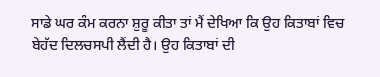ਸਾਡੇ ਘਰ ਕੰਮ ਕਰਨਾ ਸ਼ੁਰੂ ਕੀਤਾ ਤਾਂ ਮੈਂ ਦੇਖਿਆ ਕਿ ਉਹ ਕਿਤਾਬਾਂ ਵਿਚ ਬੇਹੱਦ ਦਿਲਚਸਪੀ ਲੈਂਦੀ ਹੈ। ਉਹ ਕਿਤਾਬਾਂ ਦੀ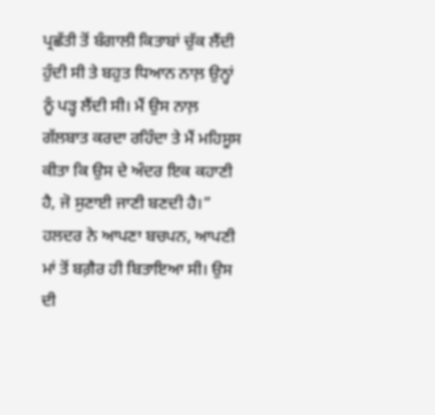ਪ੍ਰਛੱਤੀ ਤੋਂ ਬੰਗਾਲੀ ਕਿਤਾਬਾਂ ਚੁੱਕ ਲੈਂਦੀ ਹੁੰਦੀ ਸੀ ਤੇ ਬਹੁਤ ਧਿਆਨ ਨਾਲ਼ ਉਨ੍ਹਾਂ ਨੂੰ ਪੜ੍ਹ ਲੈਂਦੀ ਸੀ। ਮੈਂ ਉਸ ਨਾਲ਼ ਗੱਲਬਾਤ ਕਰਦਾ ਰਹਿੰਦਾ ਤੇ ਮੈਂ ਮਹਿਸੂਸ ਕੀਤਾ ਕਿ ਉਸ ਦੇ ਅੰਦਰ ਇਕ ਕਹਾਣੀ ਹੈ, ਜੋ ਸੁਣਾਈ ਜਾਣੀ ਬਣਦੀ ਹੈ।”
ਹਲਦਰ ਨੇ ਆਪਣਾ ਬਚਪਨ, ਆਪਣੀ ਮਾਂ ਤੋਂ ਬਗ਼ੈਰ ਹੀ ਬਿਤਾਇਆ ਸੀ। ਉਸ ਦੀ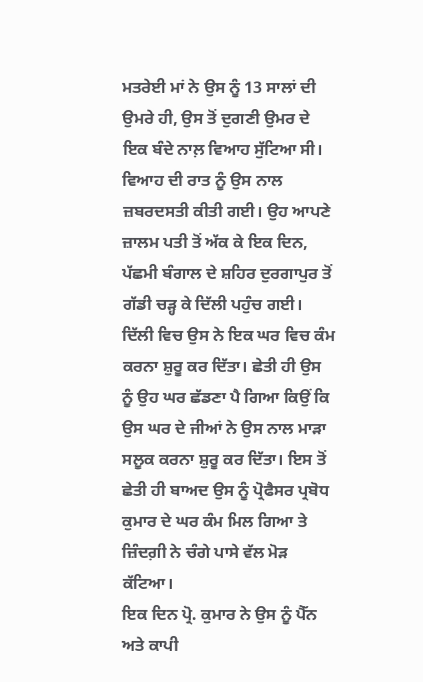ਮਤਰੇਈ ਮਾਂ ਨੇ ਉਸ ਨੂੰ 13 ਸਾਲਾਂ ਦੀ ਉਮਰੇ ਹੀ, ਉਸ ਤੋਂ ਦੁਗਣੀ ਉਮਰ ਦੇ ਇਕ ਬੰਦੇ ਨਾਲ਼ ਵਿਆਹ ਸੁੱਟਿਆ ਸੀ। ਵਿਆਹ ਦੀ ਰਾਤ ਨੂੰ ਉਸ ਨਾਲ ਜ਼ਬਰਦਸਤੀ ਕੀਤੀ ਗਈ। ਉਹ ਆਪਣੇ ਜ਼ਾਲਮ ਪਤੀ ਤੋਂ ਅੱਕ ਕੇ ਇਕ ਦਿਨ, ਪੱਛਮੀ ਬੰਗਾਲ ਦੇ ਸ਼ਹਿਰ ਦੁਰਗਾਪੁਰ ਤੋਂ ਗੱਡੀ ਚੜ੍ਹ ਕੇ ਦਿੱਲੀ ਪਹੁੰਚ ਗਈ। ਦਿੱਲੀ ਵਿਚ ਉਸ ਨੇ ਇਕ ਘਰ ਵਿਚ ਕੰਮ ਕਰਨਾ ਸ਼ੁਰੂ ਕਰ ਦਿੱਤਾ। ਛੇਤੀ ਹੀ ਉਸ ਨੂੰ ਉਹ ਘਰ ਛੱਡਣਾ ਪੈ ਗਿਆ ਕਿਉਂ ਕਿ ਉਸ ਘਰ ਦੇ ਜੀਆਂ ਨੇ ਉਸ ਨਾਲ ਮਾੜਾ ਸਲੂਕ ਕਰਨਾ ਸ਼ੁਰੂ ਕਰ ਦਿੱਤਾ। ਇਸ ਤੋਂ ਛੇਤੀ ਹੀ ਬਾਅਦ ਉਸ ਨੂੰ ਪ੍ਰੋਫੈਸਰ ਪ੍ਰਬੋਧ ਕੁਮਾਰ ਦੇ ਘਰ ਕੰਮ ਮਿਲ ਗਿਆ ਤੇ ਜ਼ਿੰਦਗ਼ੀ ਨੇ ਚੰਗੇ ਪਾਸੇ ਵੱਲ ਮੋੜ ਕੱਟਿਆ।
ਇਕ ਦਿਨ ਪ੍ਰੋ. ਕੁਮਾਰ ਨੇ ਉਸ ਨੂੰ ਪੈੱਨ ਅਤੇ ਕਾਪੀ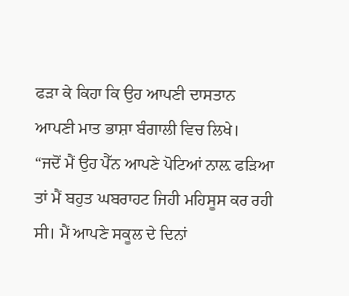ਫੜਾ ਕੇ ਕਿਹਾ ਕਿ ਉਹ ਆਪਣੀ ਦਾਸਤਾਨ ਆਪਣੀ ਮਾਤ ਭਾਸ਼ਾ ਬੰਗਾਲੀ ਵਿਚ ਲਿਖੇ।
“ਜਦੋਂ ਮੈਂ ਉਹ ਪੈੱਨ ਆਪਣੇ ਪੋਟਿਆਂ ਨਾਲ਼ ਫੜਿਆ ਤਾਂ ਮੈਂ ਬਹੁਤ ਘਬਰਾਹਟ ਜਿਹੀ ਮਹਿਸੂਸ ਕਰ ਰਹੀ ਸੀ। ਮੈਂ ਆਪਣੇ ਸਕੂਲ ਦੇ ਦਿਨਾਂ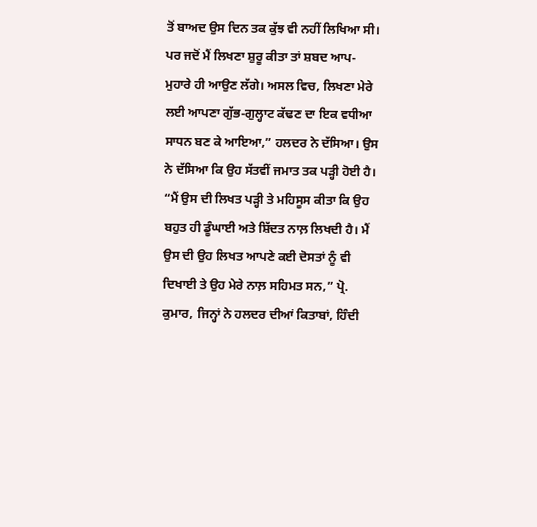ਤੋਂ ਬਾਅਦ ਉਸ ਦਿਨ ਤਕ ਕੁੱਝ ਵੀ ਨਹੀਂ ਲਿਖਿਆ ਸੀ। ਪਰ ਜਦੋਂ ਮੈਂ ਲਿਖਣਾ ਸ਼ੁਰੂ ਕੀਤਾ ਤਾਂ ਸ਼ਬਦ ਆਪ-ਮੁਹਾਰੇ ਹੀ ਆਉਣ ਲੱਗੇ। ਅਸਲ ਵਿਚ, ਲਿਖਣਾ ਮੇਰੇ ਲਈ ਆਪਣਾ ਗੁੱਭ-ਗੁਲ੍ਹਾਟ ਕੱਢਣ ਦਾ ਇਕ ਵਧੀਆ ਸਾਧਨ ਬਣ ਕੇ ਆਇਆ,” ਹਲਦਰ ਨੇ ਦੱਸਿਆ। ਉਸ ਨੇ ਦੱਸਿਆ ਕਿ ਉਹ ਸੱਤਵੀਂ ਜਮਾਤ ਤਕ ਪੜ੍ਹੀ ਹੋਈ ਹੈ।
“ਮੈਂ ਉਸ ਦੀ ਲਿਖਤ ਪੜ੍ਹੀ ਤੇ ਮਹਿਸੂਸ ਕੀਤਾ ਕਿ ਉਹ ਬਹੁਤ ਹੀ ਡੂੰਘਾਈ ਅਤੇ ਸ਼ਿੱਦਤ ਨਾਲ਼ ਲਿਖਦੀ ਹੈ। ਮੈਂ ਉਸ ਦੀ ਉਹ ਲਿਖਤ ਆਪਣੇ ਕਈ ਦੋਸਤਾਂ ਨੂੰ ਵੀ ਦਿਖਾਈ ਤੇ ਉਹ ਮੇਰੇ ਨਾਲ਼ ਸਹਿਮਤ ਸਨ,” ਪ੍ਰੋ. ਕੁਮਾਰ, ਜਿਨ੍ਹਾਂ ਨੇ ਹਲਦਰ ਦੀਆਂ ਕਿਤਾਬਾਂ, ਹਿੰਦੀ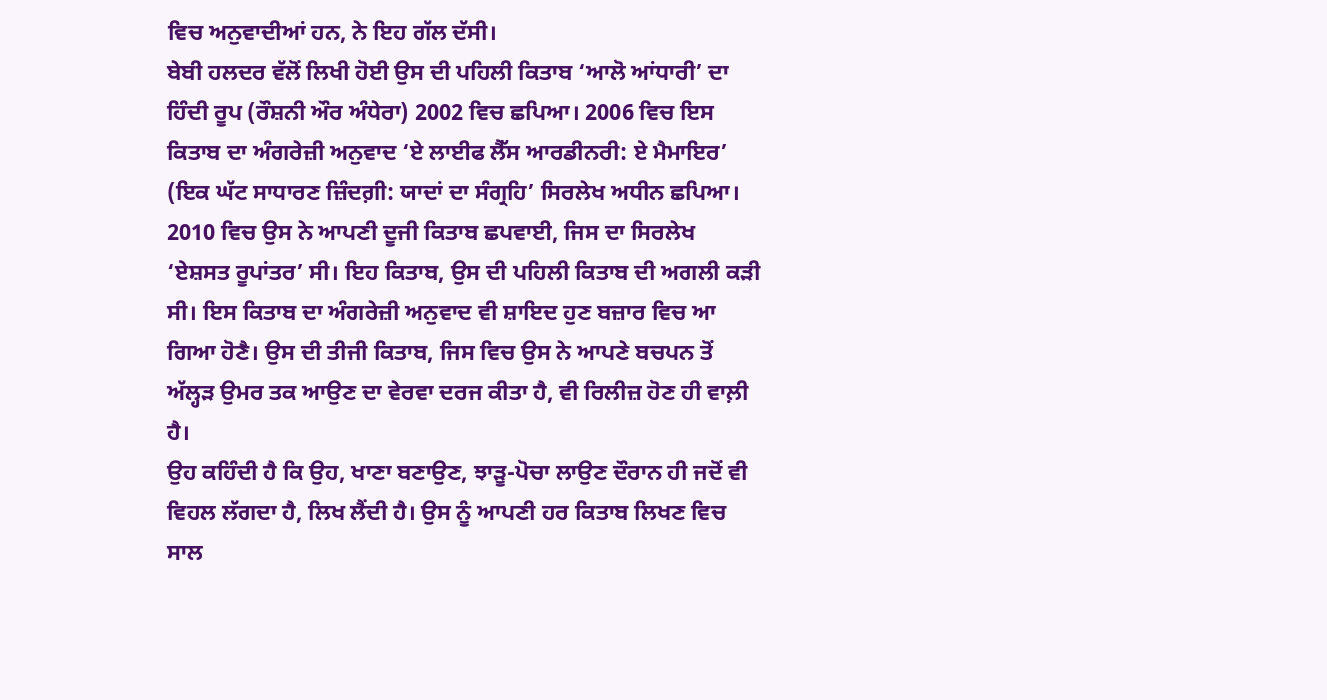ਵਿਚ ਅਨੁਵਾਦੀਆਂ ਹਨ, ਨੇ ਇਹ ਗੱਲ ਦੱਸੀ।
ਬੇਬੀ ਹਲਦਰ ਵੱਲੋਂ ਲਿਖੀ ਹੋਈ ਉਸ ਦੀ ਪਹਿਲੀ ਕਿਤਾਬ ‘ਆਲੋ ਆਂਧਾਰੀ’ ਦਾ ਹਿੰਦੀ ਰੂਪ (ਰੌਸ਼ਨੀ ਔਰ ਅੰਧੇਰਾ) 2002 ਵਿਚ ਛਪਿਆ। 2006 ਵਿਚ ਇਸ ਕਿਤਾਬ ਦਾ ਅੰਗਰੇਜ਼ੀ ਅਨੁਵਾਦ ‘ਏ ਲਾਈਫ ਲੈੱਸ ਆਰਡੀਨਰੀ: ਏ ਮੈਮਾਇਰ’ (ਇਕ ਘੱਟ ਸਾਧਾਰਣ ਜ਼ਿੰਦਗ਼ੀ: ਯਾਦਾਂ ਦਾ ਸੰਗ੍ਰਹਿ’ ਸਿਰਲੇਖ ਅਧੀਨ ਛਪਿਆ। 2010 ਵਿਚ ਉਸ ਨੇ ਆਪਣੀ ਦੂਜੀ ਕਿਤਾਬ ਛਪਵਾਈ, ਜਿਸ ਦਾ ਸਿਰਲੇਖ ‘ਏਸ਼ਸਤ ਰੂਪਾਂਤਰ’ ਸੀ। ਇਹ ਕਿਤਾਬ, ਉਸ ਦੀ ਪਹਿਲੀ ਕਿਤਾਬ ਦੀ ਅਗਲੀ ਕੜੀ ਸੀ। ਇਸ ਕਿਤਾਬ ਦਾ ਅੰਗਰੇਜ਼ੀ ਅਨੁਵਾਦ ਵੀ ਸ਼ਾਇਦ ਹੁਣ ਬਜ਼ਾਰ ਵਿਚ ਆ ਗਿਆ ਹੋਣੈ। ਉਸ ਦੀ ਤੀਜੀ ਕਿਤਾਬ, ਜਿਸ ਵਿਚ ਉਸ ਨੇ ਆਪਣੇ ਬਚਪਨ ਤੋਂ ਅੱਲ੍ਹੜ ਉਮਰ ਤਕ ਆਉਣ ਦਾ ਵੇਰਵਾ ਦਰਜ ਕੀਤਾ ਹੈ, ਵੀ ਰਿਲੀਜ਼ ਹੋਣ ਹੀ ਵਾਲ਼ੀ ਹੈ।
ਉਹ ਕਹਿੰਦੀ ਹੈ ਕਿ ਉਹ, ਖਾਣਾ ਬਣਾਉਣ, ਝਾੜੂ-ਪੋਚਾ ਲਾਉਣ ਦੌਰਾਨ ਹੀ ਜਦੋਂ ਵੀ ਵਿਹਲ ਲੱਗਦਾ ਹੈ, ਲਿਖ ਲੈਂਦੀ ਹੈ। ਉਸ ਨੂੰ ਆਪਣੀ ਹਰ ਕਿਤਾਬ ਲਿਖਣ ਵਿਚ ਸਾਲ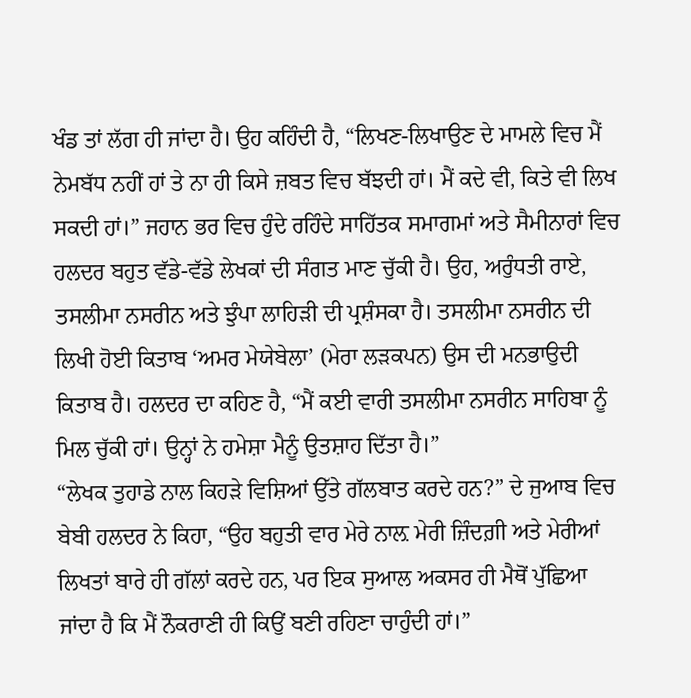ਖੰਡ ਤਾਂ ਲੱਗ ਹੀ ਜਾਂਦਾ ਹੈ। ਉਹ ਕਹਿੰਦੀ ਹੈ, “ਲਿਖਣ-ਲਿਖਾਉਣ ਦੇ ਮਾਮਲੇ ਵਿਚ ਮੈਂ ਨੇਮਬੱਧ ਨਹੀਂ ਹਾਂ ਤੇ ਨਾ ਹੀ ਕਿਸੇ ਜ਼ਬਤ ਵਿਚ ਬੱਝਦੀ ਹਾਂ। ਮੈਂ ਕਦੇ ਵੀ, ਕਿਤੇ ਵੀ ਲਿਖ ਸਕਦੀ ਹਾਂ।” ਜਹਾਨ ਭਰ ਵਿਚ ਹੁੰਦੇ ਰਹਿੰਦੇ ਸਾਹਿੱਤਕ ਸਮਾਗਮਾਂ ਅਤੇ ਸੈਮੀਨਾਰਾਂ ਵਿਚ ਹਲਦਰ ਬਹੁਤ ਵੱਡੇ-ਵੱਡੇ ਲੇਖਕਾਂ ਦੀ ਸੰਗਤ ਮਾਣ ਚੁੱਕੀ ਹੈ। ਉਹ, ਅਰੁੰਧਤੀ ਰਾਏ, ਤਸਲੀਮਾ ਨਸਰੀਨ ਅਤੇ ਝੁੰਪਾ ਲਾਹਿੜੀ ਦੀ ਪ੍ਰਸ਼ੰਸਕਾ ਹੈ। ਤਸਲੀਮਾ ਨਸਰੀਨ ਦੀ ਲਿਖੀ ਹੋਈ ਕਿਤਾਬ ‘ਅਮਰ ਮੇਯੇਬੇਲਾ’ (ਮੇਰਾ ਲੜਕਪਨ) ਉਸ ਦੀ ਮਨਭਾਉਦੀ ਕਿਤਾਬ ਹੈ। ਹਲਦਰ ਦਾ ਕਹਿਣ ਹੈ, “ਮੈਂ ਕਈ ਵਾਰੀ ਤਸਲੀਮਾ ਨਸਰੀਨ ਸਾਹਿਬਾ ਨੂੰ ਮਿਲ ਚੁੱਕੀ ਹਾਂ। ਉਨ੍ਹਾਂ ਨੇ ਹਮੇਸ਼ਾ ਮੈਨੂੰ ਉਤਸ਼ਾਹ ਦਿੱਤਾ ਹੈ।”
“ਲੇਖਕ ਤੁਹਾਡੇ ਨਾਲ ਕਿਹੜੇ ਵਿਸ਼ਿਆਂ ਉੱਤੇ ਗੱਲਬਾਤ ਕਰਦੇ ਹਨ?” ਦੇ ਜੁਆਬ ਵਿਚ ਬੇਬੀ ਹਲਦਰ ਨੇ ਕਿਹਾ, “ਉਹ ਬਹੁਤੀ ਵਾਰ ਮੇਰੇ ਨਾਲ਼ ਮੇਰੀ ਜ਼ਿੰਦਗ਼ੀ ਅਤੇ ਮੇਰੀਆਂ ਲਿਖਤਾਂ ਬਾਰੇ ਹੀ ਗੱਲਾਂ ਕਰਦੇ ਹਨ, ਪਰ ਇਕ ਸੁਆਲ ਅਕਸਰ ਹੀ ਮੈਥੋਂ ਪੁੱਛਿਆ ਜਾਂਦਾ ਹੈ ਕਿ ਮੈਂ ਨੌਕਰਾਣੀ ਹੀ ਕਿਉਂ ਬਣੀ ਰਹਿਣਾ ਚਾਹੁੰਦੀ ਹਾਂ।”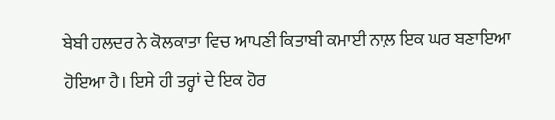ਬੇਬੀ ਹਲਦਰ ਨੇ ਕੋਲਕਾਤਾ ਵਿਚ ਆਪਣੀ ਕਿਤਾਬੀ ਕਮਾਈ ਨਾਲ਼ ਇਕ ਘਰ ਬਣਾਇਆ ਹੋਇਆ ਹੈ। ਇਸੇ ਹੀ ਤਰ੍ਹਾਂ ਦੇ ਇਕ ਹੋਰ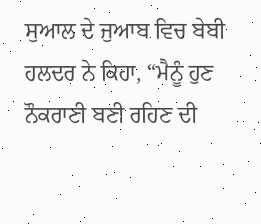ਸੁਆਲ ਦੇ ਜੁਆਬ ਵਿਚ ਬੇਬੀ ਹਲਦਰ ਨੇ ਕਿਹਾ, “ਮੈਨੂੰ ਹੁਣ ਨੌਕਰਾਣੀ ਬਣੀ ਰਹਿਣ ਦੀ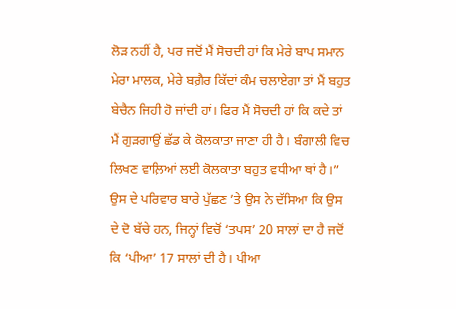ਲੋੜ ਨਹੀਂ ਹੈ, ਪਰ ਜਦੋਂ ਮੈਂ ਸੋਚਦੀ ਹਾਂ ਕਿ ਮੇਰੇ ਬਾਪ ਸਮਾਨ ਮੇਰਾ ਮਾਲਕ, ਮੇਰੇ ਬਗ਼ੈਰ ਕਿੱਦਾਂ ਕੰਮ ਚਲਾਏਗਾ ਤਾਂ ਮੈਂ ਬਹੁਤ ਬੇਚੈਨ ਜਿਹੀ ਹੋ ਜਾਂਦੀ ਹਾਂ। ਫਿਰ ਮੈਂ ਸੋਚਦੀ ਹਾਂ ਕਿ ਕਦੇ ਤਾਂ ਮੈਂ ਗੁੜਗਾਉਂ ਛੱਡ ਕੇ ਕੋਲਕਾਤਾ ਜਾਣਾ ਹੀ ਹੈ। ਬੰਗਾਲੀ ਵਿਚ ਲਿਖਣ ਵਾਲ਼ਿਆਂ ਲਈ ਕੋਲਕਾਤਾ ਬਹੁਤ ਵਧੀਆ ਥਾਂ ਹੈ।”
ਉਸ ਦੇ ਪਰਿਵਾਰ ਬਾਰੇ ਪੁੱਛਣ ’ਤੇ ਉਸ ਨੇ ਦੱਸਿਆ ਕਿ ਉਸ ਦੇ ਦੋ ਬੱਚੇ ਹਨ, ਜਿਨ੍ਹਾਂ ਵਿਚੋਂ ‘ਤਪਸ’ 20 ਸਾਲਾਂ ਦਾ ਹੈ ਜਦੋਂ ਕਿ ‘ਪੀਆ’ 17 ਸਾਲਾਂ ਦੀ ਹੈ। ਪੀਆ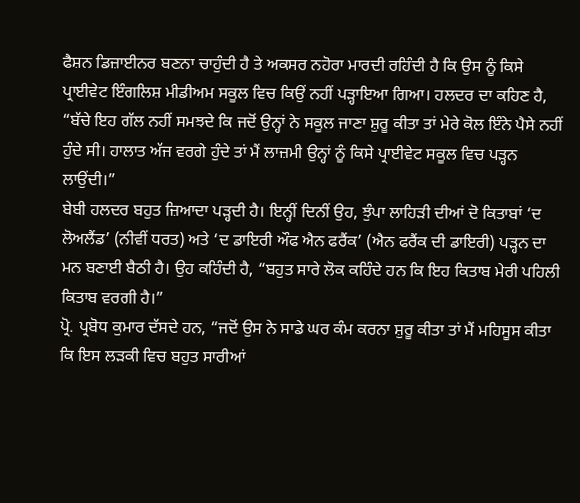ਫੈਸ਼ਨ ਡਿਜ਼ਾਈਨਰ ਬਣਨਾ ਚਾਹੁੰਦੀ ਹੈ ਤੇ ਅਕਸਰ ਨਹੋਰਾ ਮਾਰਦੀ ਰਹਿੰਦੀ ਹੈ ਕਿ ਉਸ ਨੂੰ ਕਿਸੇ ਪ੍ਰਾਈਵੇਟ ਇੰਗਲਿਸ਼ ਮੀਡੀਅਮ ਸਕੂਲ ਵਿਚ ਕਿਉਂ ਨਹੀਂ ਪੜ੍ਹਾਇਆ ਗਿਆ। ਹਲਦਰ ਦਾ ਕਹਿਣ ਹੈ, “ਬੱਚੇ ਇਹ ਗੱਲ ਨਹੀਂ ਸਮਝਦੇ ਕਿ ਜਦੋਂ ਉਨ੍ਹਾਂ ਨੇ ਸਕੂਲ ਜਾਣਾ ਸ਼ੁਰੂ ਕੀਤਾ ਤਾਂ ਮੇਰੇ ਕੋਲ ਇੰਨੇ ਪੈਸੇ ਨਹੀਂ ਹੁੰਦੇ ਸੀ। ਹਾਲਾਤ ਅੱਜ ਵਰਗੇ ਹੁੰਦੇ ਤਾਂ ਮੈਂ ਲਾਜ਼ਮੀ ਉਨ੍ਹਾਂ ਨੂੰ ਕਿਸੇ ਪ੍ਰਾਈਵੇਟ ਸਕੂਲ ਵਿਚ ਪੜ੍ਹਨ ਲਾਉਂਦੀ।”
ਬੇਬੀ ਹਲਦਰ ਬਹੁਤ ਜ਼ਿਆਦਾ ਪੜ੍ਹਦੀ ਹੈ। ਇਨ੍ਹੀਂ ਦਿਨੀਂ ਉਹ, ਝੁੰਪਾ ਲਾਹਿੜੀ ਦੀਆਂ ਦੋ ਕਿਤਾਬਾਂ ‘ਦ ਲੋਅਲੈਂਡ’ (ਨੀਵੀਂ ਧਰਤ) ਅਤੇ ‘ਦ ਡਾਇਰੀ ਔਫ ਐਨ ਫਰੈਂਕ’ (ਐਨ ਫਰੈਂਕ ਦੀ ਡਾਇਰੀ) ਪੜ੍ਹਨ ਦਾ ਮਨ ਬਣਾਈ ਬੈਠੀ ਹੈ। ਉਹ ਕਹਿੰਦੀ ਹੈ, “ਬਹੁਤ ਸਾਰੇ ਲੋਕ ਕਹਿੰਦੇ ਹਨ ਕਿ ਇਹ ਕਿਤਾਬ ਮੇਰੀ ਪਹਿਲੀ ਕਿਤਾਬ ਵਰਗੀ ਹੈ।”
ਪ੍ਰੋ. ਪ੍ਰਬੋਧ ਕੁਮਾਰ ਦੱਸਦੇ ਹਨ, “ਜਦੋਂ ਉਸ ਨੇ ਸਾਡੇ ਘਰ ਕੰਮ ਕਰਨਾ ਸ਼ੁਰੂ ਕੀਤਾ ਤਾਂ ਮੈਂ ਮਹਿਸੂਸ ਕੀਤਾ ਕਿ ਇਸ ਲੜਕੀ ਵਿਚ ਬਹੁਤ ਸਾਰੀਆਂ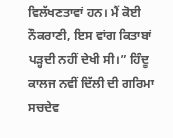ਵਿਲੱਖਣਤਾਵਾਂ ਹਨ। ਮੈਂ ਕੋਈ ਨੌਕਰਾਣੀ, ਇਸ ਵਾਂਗ ਕਿਤਾਬਾਂ ਪੜ੍ਹਦੀ ਨਹੀਂ ਦੇਖੀ ਸੀ।” ਹਿੰਦੂ ਕਾਲਜ ਨਵੀਂ ਦਿੱਲੀ ਦੀ ਗਰਿਮਾ ਸਚਦੇਵ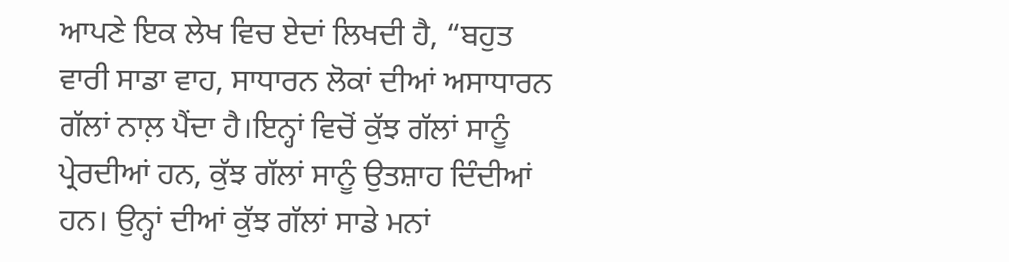ਆਪਣੇ ਇਕ ਲੇਖ ਵਿਚ ਏਦਾਂ ਲਿਖਦੀ ਹੈ, “ਬਹੁਤ ਵਾਰੀ ਸਾਡਾ ਵਾਹ, ਸਾਧਾਰਨ ਲੋਕਾਂ ਦੀਆਂ ਅਸਾਧਾਰਨ ਗੱਲਾਂ ਨਾਲ਼ ਪੈਂਦਾ ਹੈ।ਇਨ੍ਹਾਂ ਵਿਚੋਂ ਕੁੱਝ ਗੱਲਾਂ ਸਾਨੂੰ ਪ੍ਰੇਰਦੀਆਂ ਹਨ, ਕੁੱਝ ਗੱਲਾਂ ਸਾਨੂੰ ਉਤਸ਼ਾਹ ਦਿੰਦੀਆਂ ਹਨ। ਉਨ੍ਹਾਂ ਦੀਆਂ ਕੁੱਝ ਗੱਲਾਂ ਸਾਡੇ ਮਨਾਂ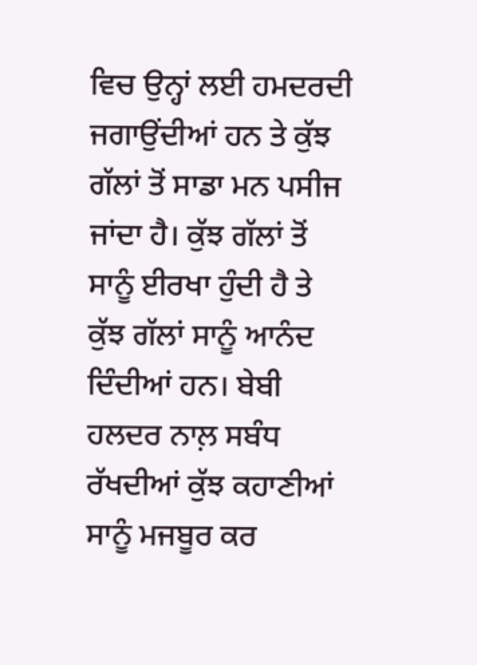ਵਿਚ ਉਨ੍ਹਾਂ ਲਈ ਹਮਦਰਦੀ ਜਗਾਉਂਦੀਆਂ ਹਨ ਤੇ ਕੁੱਝ ਗੱਲਾਂ ਤੋਂ ਸਾਡਾ ਮਨ ਪਸੀਜ ਜਾਂਦਾ ਹੈ। ਕੁੱਝ ਗੱਲਾਂ ਤੋਂ ਸਾਨੂੰ ਈਰਖਾ ਹੁੰਦੀ ਹੈ ਤੇ ਕੁੱਝ ਗੱਲਾਂ ਸਾਨੂੰ ਆਨੰਦ ਦਿੰਦੀਆਂ ਹਨ। ਬੇਬੀ ਹਲਦਰ ਨਾਲ਼ ਸਬੰਧ ਰੱਖਦੀਆਂ ਕੁੱਝ ਕਹਾਣੀਆਂ ਸਾਨੂੰ ਮਜਬੂਰ ਕਰ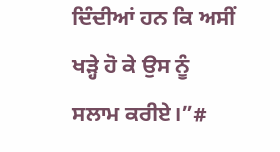ਦਿੰਦੀਆਂ ਹਨ ਕਿ ਅਸੀਂ ਖੜ੍ਹੇ ਹੋ ਕੇ ਉਸ ਨੂੰ ਸਲਾਮ ਕਰੀਏ।”#